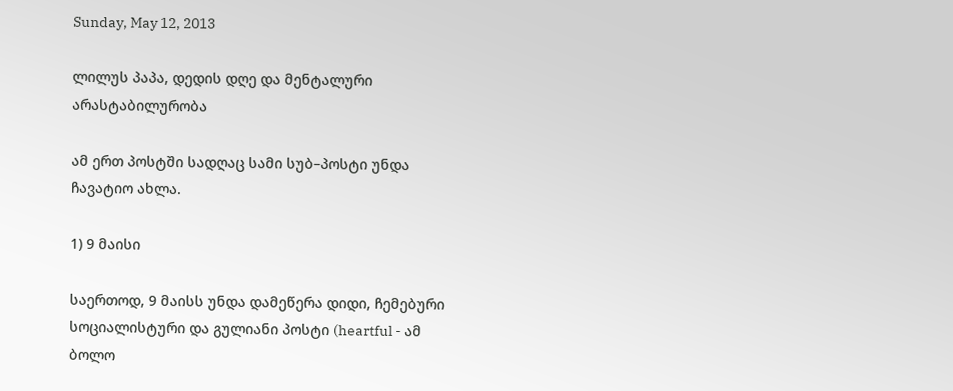Sunday, May 12, 2013

ლილუს პაპა, დედის დღე და მენტალური არასტაბილურობა

ამ ერთ პოსტში სადღაც სამი სუბ–პოსტი უნდა ჩავატიო ახლა.

1) 9 მაისი

საერთოდ, 9 მაისს უნდა დამეწერა დიდი, ჩემებური სოციალისტური და გულიანი პოსტი (heartful - ამ ბოლო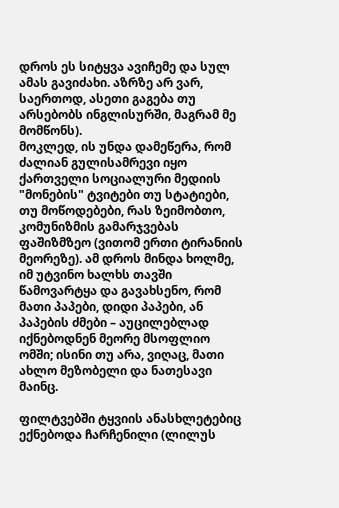დროს ეს სიტყვა ავიჩემე და სულ ამას გავიძახი. აზრზე არ ვარ, საერთოდ, ასეთი გაგება თუ არსებობს ინგლისურში, მაგრამ მე მომწონს).
მოკლედ, ის უნდა დამეწერა, რომ ძალიან გულისამრევი იყო ქართველი სოციალური მედიის "მონების" ტვიტები თუ სტატიები, თუ მოწოდებები, რას ზეიმობთო, კომუნიზმის გამარჯვებას ფაშიზმზეო (ვითომ ერთი ტირანიის მეორეზე). ამ დროს მინდა ხოლმე, იმ უტვინო ხალხს თავში წამოვარტყა და გავახსენო, რომ მათი პაპები, დიდი პაპები, ან პაპების ძმები – აუცილებლად იქნებოდნენ მეორე მსოფლიო ომში; ისინი თუ არა, ვიღაც, მათი ახლო მეზობელი და ნათესავი მაინც.

ფილტვებში ტყვიის ანასხლეტებიც ექნებოდა ჩარჩენილი (ლილუს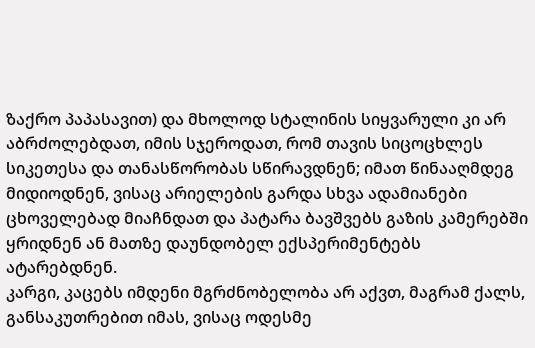ზაქრო პაპასავით) და მხოლოდ სტალინის სიყვარული კი არ აბრძოლებდათ, იმის სჯეროდათ, რომ თავის სიცოცხლეს სიკეთესა და თანასწორობას სწირავდნენ; იმათ წინააღმდეგ მიდიოდნენ, ვისაც არიელების გარდა სხვა ადამიანები ცხოველებად მიაჩნდათ და პატარა ბავშვებს გაზის კამერებში ყრიდნენ ან მათზე დაუნდობელ ექსპერიმენტებს ატარებდნენ.
კარგი, კაცებს იმდენი მგრძნობელობა არ აქვთ, მაგრამ ქალს, განსაკუთრებით იმას, ვისაც ოდესმე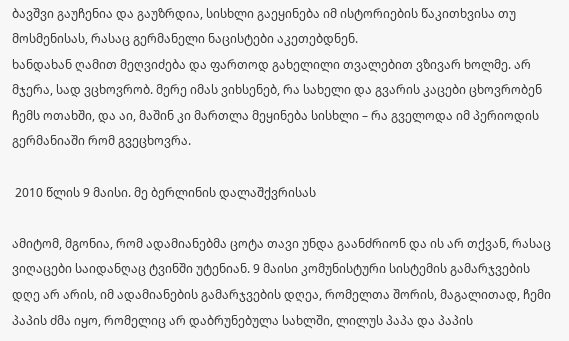ბავშვი გაუჩენია და გაუზრდია, სისხლი გაეყინება იმ ისტორიების წაკითხვისა თუ მოსმენისას, რასაც გერმანელი ნაცისტები აკეთებდნენ.
ხანდახან ღამით მეღვიძება და ფართოდ გახელილი თვალებით ვზივარ ხოლმე. არ მჯერა, სად ვცხოვრობ. მერე იმას ვიხსენებ, რა სახელი და გვარის კაცები ცხოვრობენ ჩემს ოთახში, და აი, მაშინ კი მართლა მეყინება სისხლი – რა გველოდა იმ პერიოდის გერმანიაში რომ გვეცხოვრა.

 2010 წლის 9 მაისი. მე ბერლინის დალაშქვრისას

ამიტომ, მგონია, რომ ადამიანებმა ცოტა თავი უნდა გაანძრიონ და ის არ თქვან, რასაც ვიღაცები საიდანღაც ტვინში უტენიან. 9 მაისი კომუნისტური სისტემის გამარჯვების დღე არ არის, იმ ადამიანების გამარჯვების დღეა, რომელთა შორის, მაგალითად, ჩემი პაპის ძმა იყო, რომელიც არ დაბრუნებულა სახლში, ლილუს პაპა და პაპის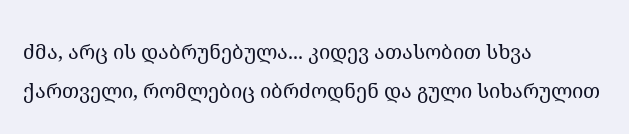ძმა, არც ის დაბრუნებულა... კიდევ ათასობით სხვა ქართველი, რომლებიც იბრძოდნენ და გული სიხარულით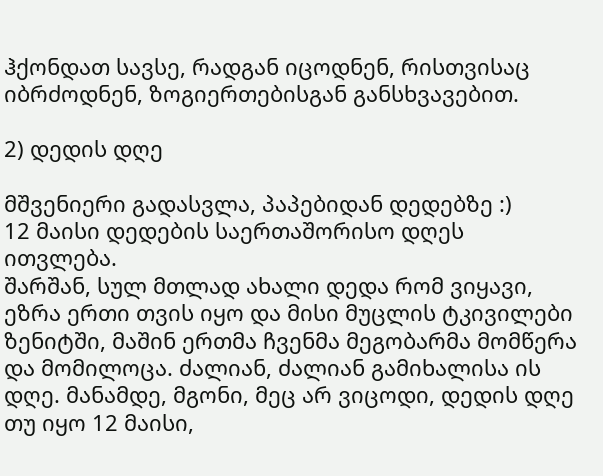ჰქონდათ სავსე, რადგან იცოდნენ, რისთვისაც იბრძოდნენ, ზოგიერთებისგან განსხვავებით.

2) დედის დღე

მშვენიერი გადასვლა, პაპებიდან დედებზე :)
12 მაისი დედების საერთაშორისო დღეს ითვლება.
შარშან, სულ მთლად ახალი დედა რომ ვიყავი, ეზრა ერთი თვის იყო და მისი მუცლის ტკივილები ზენიტში, მაშინ ერთმა ჩვენმა მეგობარმა მომწერა და მომილოცა. ძალიან, ძალიან გამიხალისა ის დღე. მანამდე, მგონი, მეც არ ვიცოდი, დედის დღე თუ იყო 12 მაისი,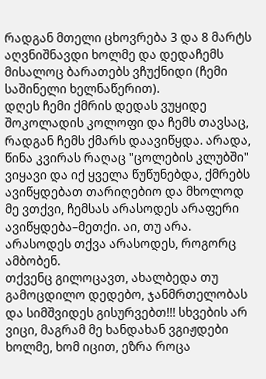რადგან მთელი ცხოვრება 3 და 8 მარტს აღვნიშნავდი ხოლმე და დედაჩემს მისალოც ბარათებს ვჩუქნიდი (ჩემი საშინელი ხელნაწერით).
დღეს ჩემი ქმრის დედას ვუყიდე შოკოლადის კოლოფი და ჩემს თავსაც, რადგან ჩემს ქმარს დაავიწყდა. არადა, წინა კვირას რაღაც "ცოლების კლუბში" ვიყავი და იქ ყველა წუწუნებდა, ქმრებს ავიწყდებათ თარიღებიო და მხოლოდ მე ვთქვი, ჩემსას არასოდეს არაფერი ავიწყდება–მეთქი. აი, თუ არა. არასოდეს თქვა არასოდეს, როგორც ამბობენ.
თქვენც გილოცავთ, ახალბედა თუ გამოცდილო დედებო, ჯანმრთელობას და სიმშვიდეს გისურვებთ!!! სხვების არ ვიცი, მაგრამ მე ხანდახან ვგიჟდები ხოლმე, ხომ იცით, ეზრა როცა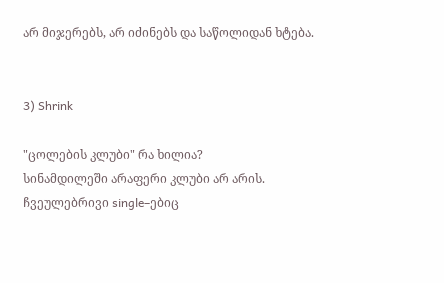არ მიჯერებს, არ იძინებს და საწოლიდან ხტება.


3) Shrink

"ცოლების კლუბი" რა ხილია?
სინამდილეში არაფერი კლუბი არ არის. ჩვეულებრივი single–ებიც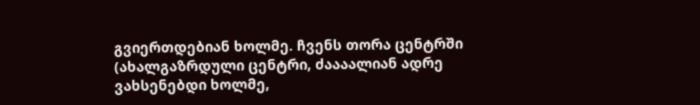გვიერთდებიან ხოლმე. ჩვენს თორა ცენტრში (ახალგაზრდული ცენტრი, ძაააალიან ადრე ვახსენებდი ხოლმე,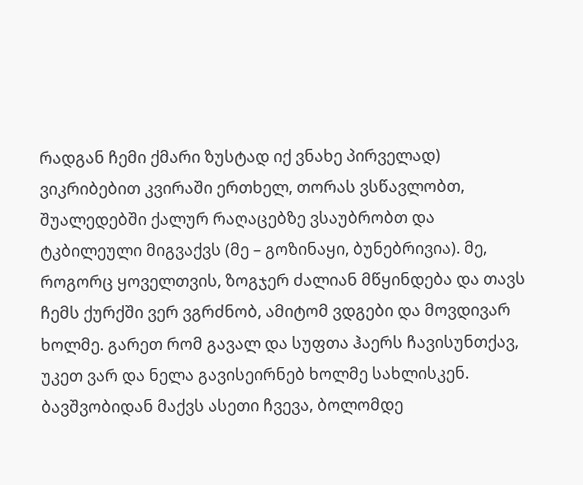რადგან ჩემი ქმარი ზუსტად იქ ვნახე პირველად) ვიკრიბებით კვირაში ერთხელ, თორას ვსწავლობთ, შუალედებში ქალურ რაღაცებზე ვსაუბრობთ და ტკბილეული მიგვაქვს (მე – გოზინაყი, ბუნებრივია). მე, როგორც ყოველთვის, ზოგჯერ ძალიან მწყინდება და თავს ჩემს ქურქში ვერ ვგრძნობ, ამიტომ ვდგები და მოვდივარ ხოლმე. გარეთ რომ გავალ და სუფთა ჰაერს ჩავისუნთქავ, უკეთ ვარ და ნელა გავისეირნებ ხოლმე სახლისკენ.
ბავშვობიდან მაქვს ასეთი ჩვევა, ბოლომდე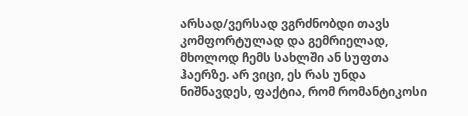არსად/ვერსად ვგრძნობდი თავს კომფორტულად და გემრიელად, მხოლოდ ჩემს სახლში ან სუფთა ჰაერზე. არ ვიცი, ეს რას უნდა ნიშნავდეს, ფაქტია, რომ რომანტიკოსი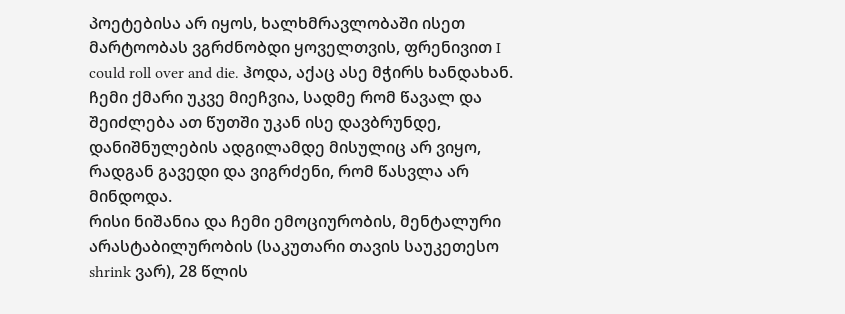პოეტებისა არ იყოს, ხალხმრავლობაში ისეთ მარტოობას ვგრძნობდი ყოველთვის, ფრენივით I could roll over and die. ჰოდა, აქაც ასე მჭირს ხანდახან. ჩემი ქმარი უკვე მიეჩვია, სადმე რომ წავალ და შეიძლება ათ წუთში უკან ისე დავბრუნდე, დანიშნულების ადგილამდე მისულიც არ ვიყო, რადგან გავედი და ვიგრძენი, რომ წასვლა არ მინდოდა.
რისი ნიშანია და ჩემი ემოციურობის, მენტალური არასტაბილურობის (საკუთარი თავის საუკეთესო shrink ვარ), 28 წლის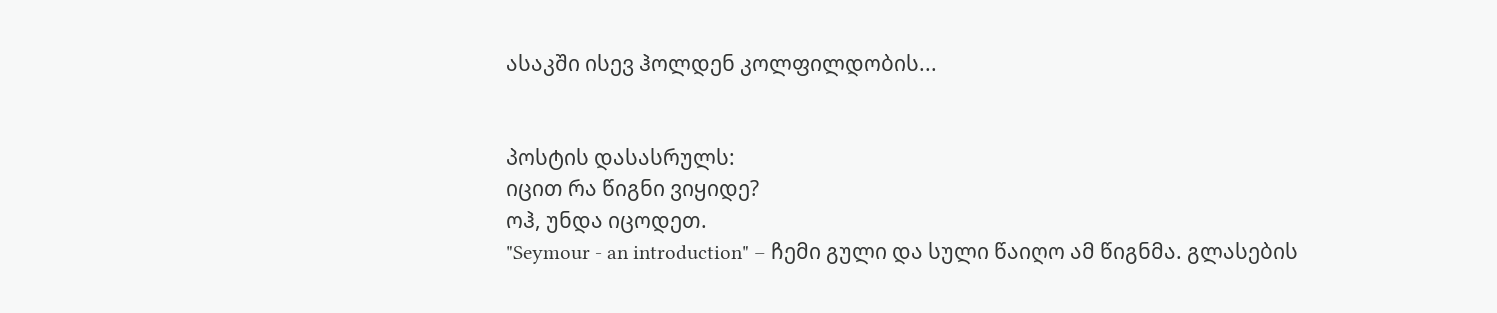ასაკში ისევ ჰოლდენ კოლფილდობის...


პოსტის დასასრულს:
იცით რა წიგნი ვიყიდე?
ოჰ, უნდა იცოდეთ.
"Seymour - an introduction" – ჩემი გული და სული წაიღო ამ წიგნმა. გლასების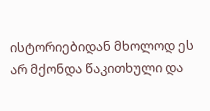ისტორიებიდან მხოლოდ ეს არ მქონდა წაკითხული და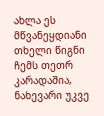ახლა ეს მწვანეყდიანი თხელი წიგნი ჩემს თეთრ კარადაშია, ნახევარი უკვე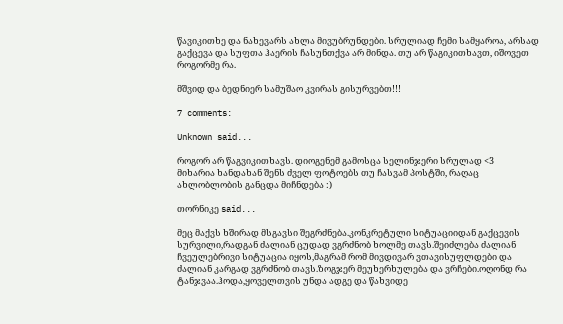წავიკითხე და ნახევარს ახლა მივუბრუნდები. სრულიად ჩემი სამყაროა, არსად გაქცევა და სუფთა ჰაერის ჩასუნთქვა არ მინდა. თუ არ წაგიკითხავთ, იშოვეთ როგორმე რა.

მშვიდ და ბედნიერ სამუშაო კვირას გისურვებთ!!!

7 comments:

Unknown said...

როგორ არ წაგვიკითხავს. დიოგენემ გამოსცა სელინჯერი სრულად <3
მიხარია ხანდახან შენს ძველ ფოტოებს თუ ჩასვამ პოსტში, რაღაც ახლობლობის განცდა მიჩნდება :)

თორნიკე said...

მეც მაქვს ხშირად მსგავსი შეგრძნება.კონკრეტული სიტუაციიდან გაქცევის სურვილი,რადგან ძალიან ცუდად ვგრძნობ ხოლმე თავს.შეიძლება ძალიან ჩვეულებრივი სიტუაცია იყოს,მაგრამ რომ მივდივარ ვთავისუფლდები და ძალიან კარგად ვგრძნობ თავს.ზოგჯერ მეუხერხულება და ვრჩები.ოღონდ რა ტანჯვაა.ჰოდა,ყოველთვის უნდა ადგე და წახვიდე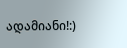ადამიანი!:)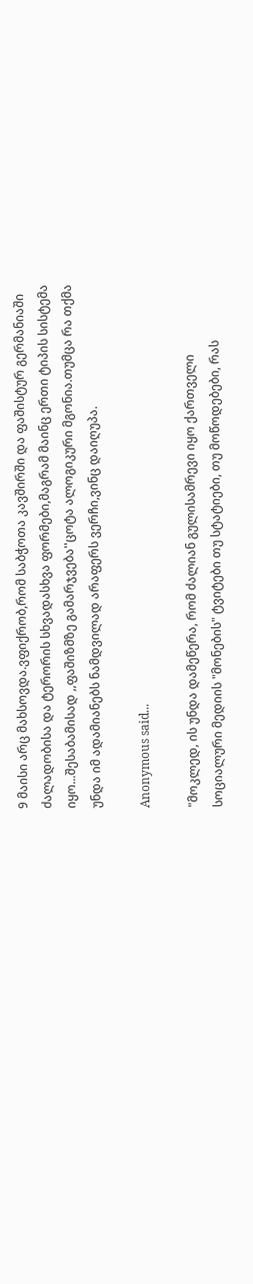9 მაისი არც მახსოვდა.ვფიქრობ,რომ საბჭოთა კავშირში და ფაშისტურ გერმანიაში ძალადობისა და ტერორის სხვადასხვა ფორმები,მაგრამ მაინც ერთი ტიპის სისტემა იყო...შესაბამისად ,,ფაშიზმზე გამარჯვება''ცოტა ალოგიკური მგონია.თუმცა რა თქმა უნდა იმ ადამიანებს ნამდვილად არაფერს ვერჩი,ვინც დაიღუპა.

Anonymous said...

"მოკლედ, ის უნდა დამეწერა, რომ ძალიან გულისამრევი იყო ქართველი სოციალური მედიის "მონების" ტვიტები თუ სტატიები, თუ მოწოდებები, რას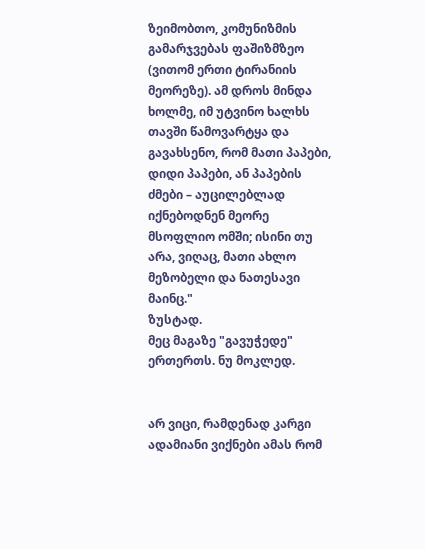ზეიმობთო, კომუნიზმის გამარჯვებას ფაშიზმზეო (ვითომ ერთი ტირანიის მეორეზე). ამ დროს მინდა ხოლმე, იმ უტვინო ხალხს თავში წამოვარტყა და გავახსენო, რომ მათი პაპები, დიდი პაპები, ან პაპების ძმები – აუცილებლად იქნებოდნენ მეორე მსოფლიო ომში; ისინი თუ არა, ვიღაც, მათი ახლო მეზობელი და ნათესავი მაინც."
ზუსტად.
მეც მაგაზე "გავუჭედე" ერთერთს. ნუ მოკლედ.


არ ვიცი, რამდენად კარგი ადამიანი ვიქნები ამას რომ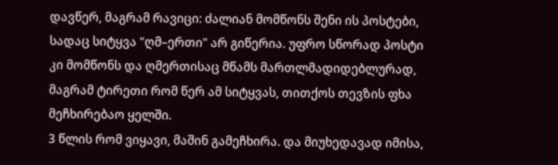დავწერ, მაგრამ რავიცი: ძალიან მომწონს შენი ის პოსტები, სადაც სიტყვა "ღმ–ერთი" არ გიწერია. უფრო სწორად პოსტი კი მომწონს და ღმერთისაც მწამს მართლმადიდებლურად, მაგრამ ტირეთი რომ წერ ამ სიტყვას, თითქოს თევზის ფხა მეჩხირებაო ყელში.
3 წლის რომ ვიყავი, მაშინ გამეჩხირა. და მიუხედავად იმისა,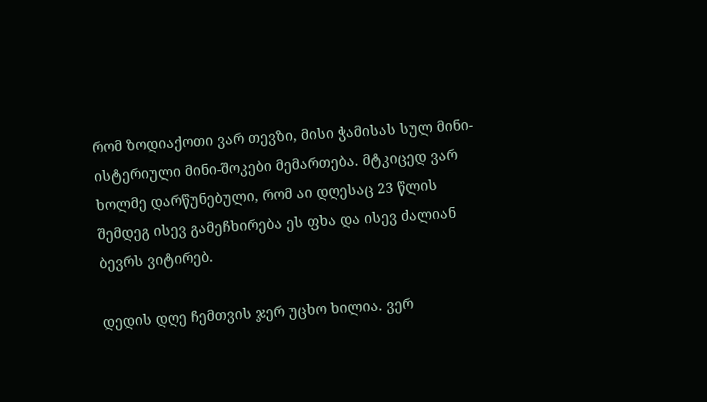რომ ზოდიაქოთი ვარ თევზი, მისი ჭამისას სულ მინი-ისტერიული მინი-შოკები მემართება. მტკიცედ ვარ ხოლმე დარწუნებული, რომ აი დღესაც 23 წლის შემდეგ ისევ გამეჩხირება ეს ფხა და ისევ ძალიან ბევრს ვიტირებ.

დედის დღე ჩემთვის ჯერ უცხო ხილია. ვერ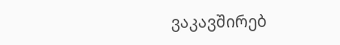ვაკავშირებ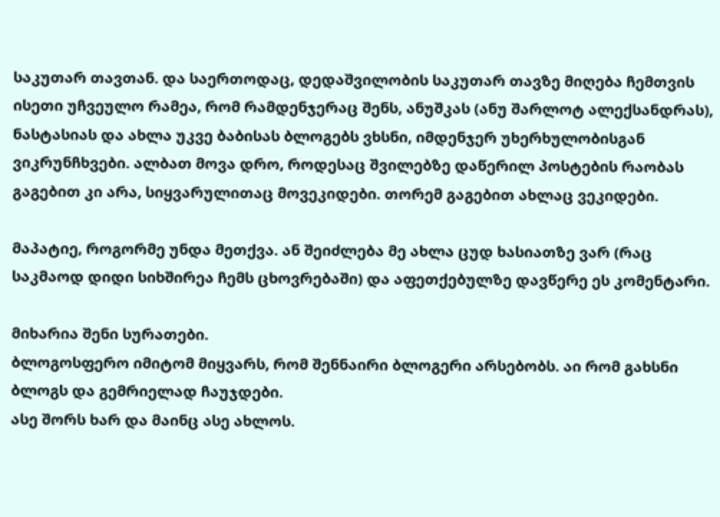საკუთარ თავთან. და საერთოდაც, დედაშვილობის საკუთარ თავზე მიღება ჩემთვის ისეთი უჩვეულო რამეა, რომ რამდენჯერაც შენს, ანუშკას (ანუ შარლოტ ალექსანდრას), ნასტასიას და ახლა უკვე ბაბისას ბლოგებს ვხსნი, იმდენჯერ უხერხულობისგან ვიკრუნჩხვები. ალბათ მოვა დრო, როდესაც შვილებზე დაწერილ პოსტების რაობას გაგებით კი არა, სიყვარულითაც მოვეკიდები. თორემ გაგებით ახლაც ვეკიდები.

მაპატიე, როგორმე უნდა მეთქვა. ან შეიძლება მე ახლა ცუდ ხასიათზე ვარ (რაც საკმაოდ დიდი სიხშირეა ჩემს ცხოვრებაში) და აფეთქებულზე დავწერე ეს კომენტარი.

მიხარია შენი სურათები.
ბლოგოსფერო იმიტომ მიყვარს, რომ შენნაირი ბლოგერი არსებობს. აი რომ გახსნი ბლოგს და გემრიელად ჩაუჯდები.
ასე შორს ხარ და მაინც ასე ახლოს.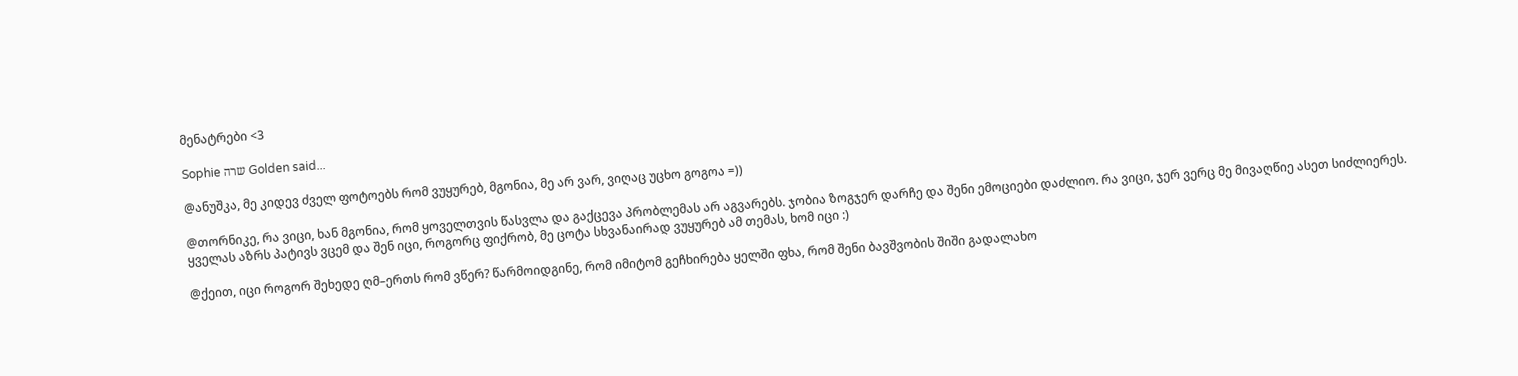მენატრები <3

Sophie שרה Golden said...

@ანუშკა, მე კიდევ ძველ ფოტოებს რომ ვუყურებ, მგონია, მე არ ვარ, ვიღაც უცხო გოგოა =))

@თორნიკე, რა ვიცი, ხან მგონია, რომ ყოველთვის წასვლა და გაქცევა პრობლემას არ აგვარებს. ჯობია ზოგჯერ დარჩე და შენი ემოციები დაძლიო. რა ვიცი, ჯერ ვერც მე მივაღწიე ასეთ სიძლიერეს.
ყველას აზრს პატივს ვცემ და შენ იცი, როგორც ფიქრობ, მე ცოტა სხვანაირად ვუყურებ ამ თემას, ხომ იცი :)

@ქეით, იცი როგორ შეხედე ღმ–ერთს რომ ვწერ? წარმოიდგინე, რომ იმიტომ გეჩხირება ყელში ფხა, რომ შენი ბავშვობის შიში გადალახო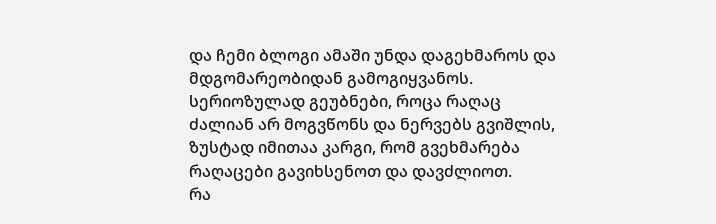და ჩემი ბლოგი ამაში უნდა დაგეხმაროს და მდგომარეობიდან გამოგიყვანოს. სერიოზულად გეუბნები, როცა რაღაც ძალიან არ მოგვწონს და ნერვებს გვიშლის, ზუსტად იმითაა კარგი, რომ გვეხმარება რაღაცები გავიხსენოთ და დავძლიოთ.
რა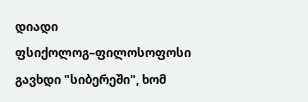დიადი ფსიქოლოგ–ფილოსოფოსი გავხდი "სიბერეში", ხომ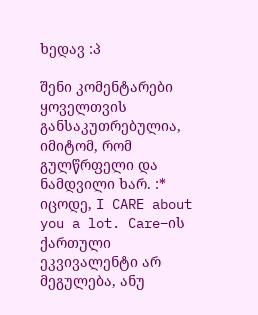ხედავ :პ

შენი კომენტარები ყოველთვის განსაკუთრებულია, იმიტომ, რომ გულწრფელი და ნამდვილი ხარ. :*
იცოდე, I CARE about you a lot. Care–ის ქართული ეკვივალენტი არ მეგულება, ანუ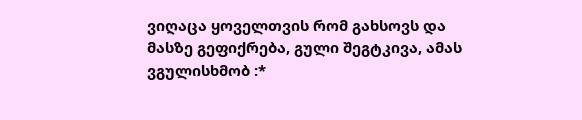ვიღაცა ყოველთვის რომ გახსოვს და მასზე გეფიქრება, გული შეგტკივა, ამას ვგულისხმობ :*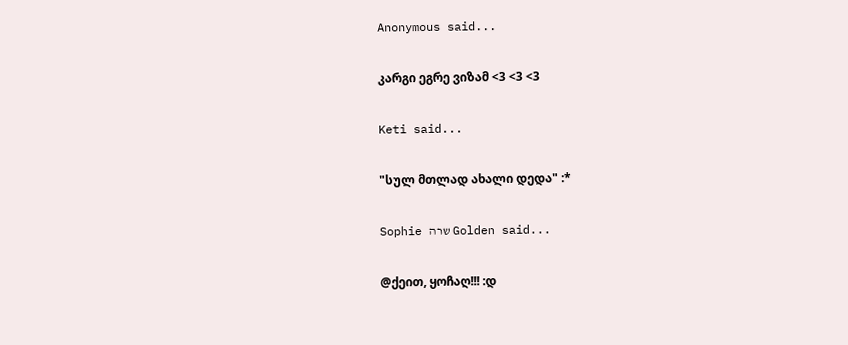Anonymous said...

კარგი ეგრე ვიზამ <3 <3 <3

Keti said...

"სულ მთლად ახალი დედა" :*

Sophie שרה Golden said...

@ქეით, ყოჩაღ!!! :დ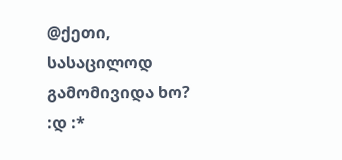@ქეთი, სასაცილოდ გამომივიდა ხო? :დ :*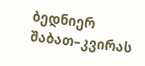ბედნიერ შაბათ–კვირას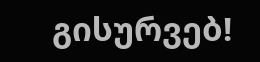გისურვებ!